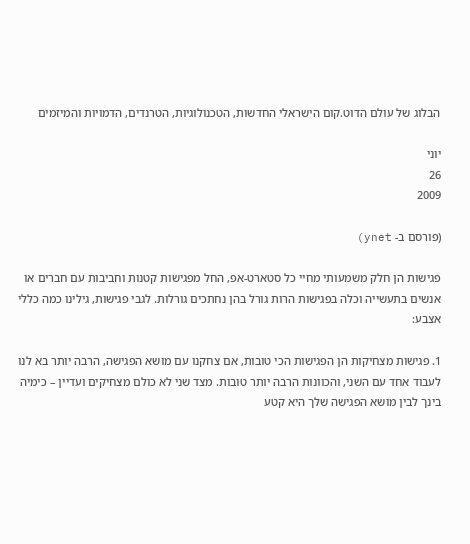הבלוג של עולם הדוט.קום הישראלי החדשות, הטכנולוגיות, הטרנדים, הדמויות והמיזמים

יוני
26
2009

(פורסם ב- ynet)

פגישות הן חלק משמעותי מחיי כל סטארט-אפ, החל מפגישות קטנות וחביבות עם חברים או אנשים בתעשייה וכלה בפגישות הרות גורל בהן נחתכים גורלות. לגבי פגישות, גילינו כמה כללי אצבע:

1. פגישות מצחיקות הן הפגישות הכי טובות, אם צחקנו עם מושא הפגישה, הרבה יותר בא לנו לעבוד אחד עם השני, והכוונות הרבה יותר טובות. מצד שני לא כולם מצחיקים ועדיין – כימיה בינך לבין מושא הפגישה שלך היא קטע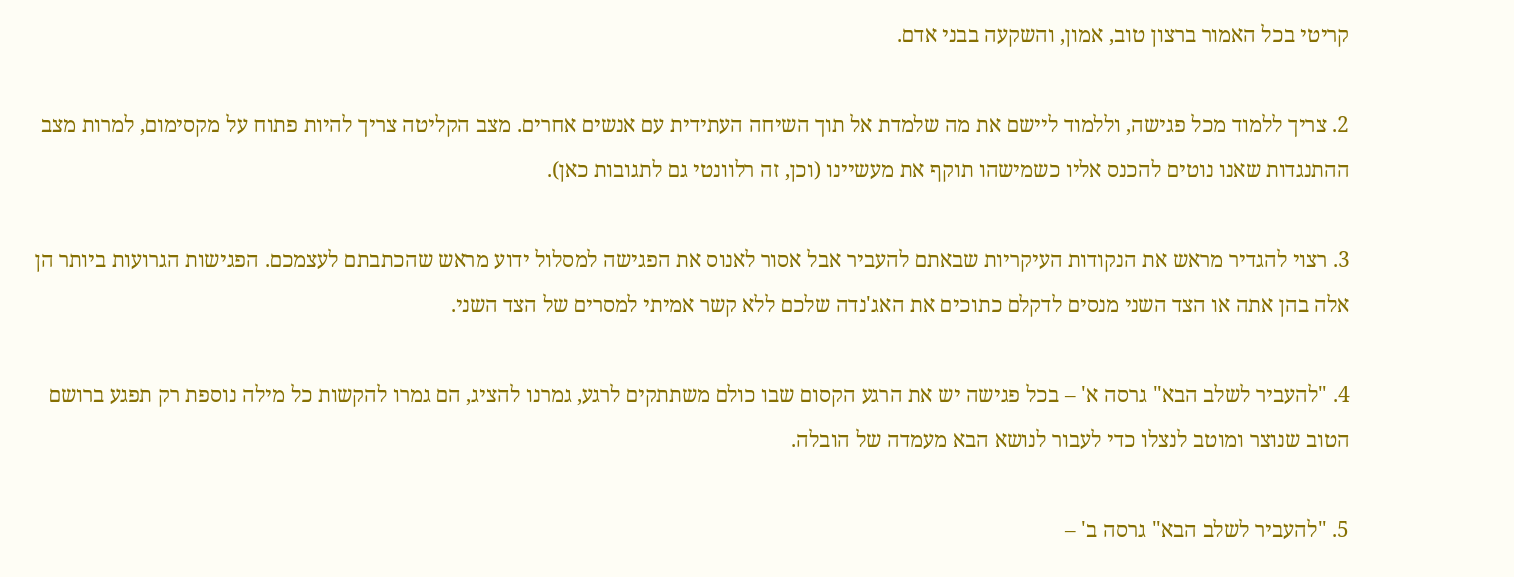קריטי בכל האמור ברצון טוב, אמון, והשקעה בבני אדם.

2. צריך ללמוד מכל פגישה, וללמוד ליישם את מה שלמדת אל תוך השיחה העתידית עם אנשים אחרים. מצב הקליטה צריך להיות פתוח על מקסימום, למרות מצב ההתנגדות שאנו נוטים להכנס אליו כשמישהו תוקף את מעשיינו (וכן, זה רלוונטי גם לתגובות כאן).

3. רצוי להגדיר מראש את הנקודות העיקריות שבאתם להעביר אבל אסור לאנוס את הפגישה למסלול ידוע מראש שהכתבתם לעצמכם. הפגישות הגרועות ביותר הן אלה בהן אתה או הצד השני מנסים לדקלם כתוכים את האג'נדה שלכם ללא קשר אמיתי למסרים של הצד השני.

4. "להעביר לשלב הבא" גרסה א' – בכל פגישה יש את הרגע הקסום שבו כולם משתתקים לרגע, גמרנו להציג, הם גמרו להקשות כל מילה נוספת רק תפגע ברושם הטוב שנוצר ומוטב לנצלו כדי לעבור לנושא הבא מעמדה של הובלה.

5. "להעביר לשלב הבא" גרסה ב' –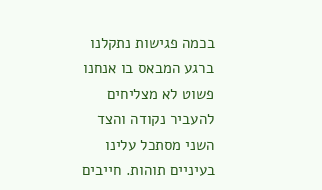בכמה פגישות נתקלנו ברגע המבאס בו אנחנו פשוט לא מצליחים להעביר נקודה והצד השני מסתכל עלינו בעיניים תוהות. חייבים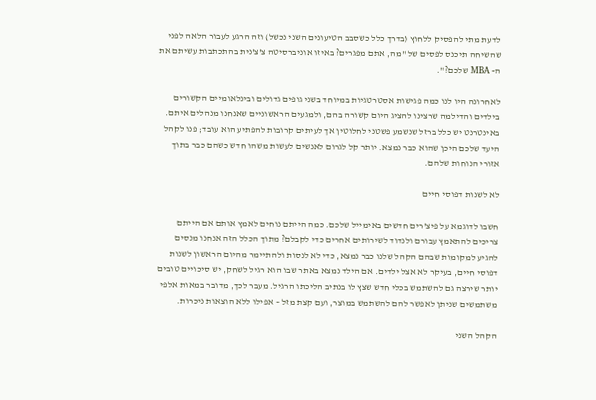לדעת מתי להפסיק ללחוץ (בדרך כלל כשסבב הטיעונים השני נכשל) וזה הרגע לעבור הלאה לפני שהשיחה תיכנס לפסים של "מה, אתם מפגרים? באיזו אוניברסיטה צ'צ'נית בהתכתבות עשיתם את ה- MBA שלכם?".

לאחרונה היו לנו כמה פגישות אסטרטגיות במיוחד בשני גופים גדולים ובינלאומיים הקשורים בילדים והדילמה שרצינו להציג היום קשורה בהם, ולמגעים הראשוניים שאנחנו מנהלים איתם.  באינטרנט יש כלל ברזל שנשמע פשטני לחלוטין אך לעיתים קרובות להפתיע הוא עובד; פנו לקהל היעד שלכם היכן שהוא כבר נמצא. יותר קל לגרום לאנשים לעשות משהו חדש כשהם כבר בתוך אזורי הנוחות שלהם.

לא לשנות דפוסי חיים

חשבו לדוגמא על פיצ'רים חדשים באימייל שלכם. כמה הייתם נוחים לאמץ אותם אם הייתם צריכים להתאמץ עבורם ולנדוד לשירותים אחרים כדי לקבלם? מתוך הכלל הזה אנחנו מנסים להגיע למקומות שבהם הקהל שלנו כבר נמצא, כדי לא לנסות ולהתיימר מהיום הראשון לשנות דפוסי חיים, בעיקר לא אצל ילדים. אם הילד נמצא באתר שבו הוא רגיל לשחק, יש סיכויים טובים יותר שירצה גם להשתמש בכלי חדש שצץ לו בנתיב הליכתו הרגיל. מעבר לכך, מדובר במאות אלפי משתמשים שניתן לאפשר להם להשתמש במוצר, ועם קצת מזל – אפילו ללא הוצאות ניכרות.

הקהל השני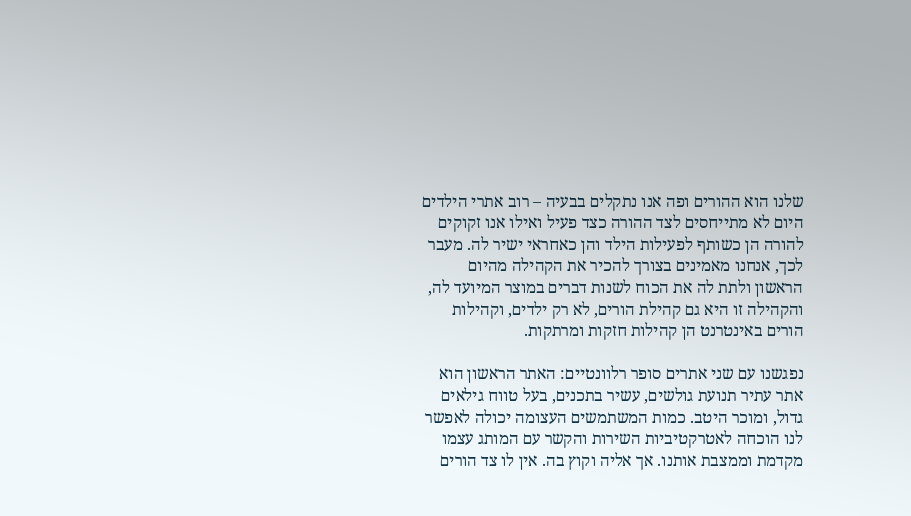שלנו הוא ההורים ופה אנו נתקלים בבעיה – רוב אתרי הילדים היום לא מתייחסים לצד ההורה כצד פעיל ואילו אנו זקוקים להורה הן כשותף לפעילות הילד והן כאחראי ישיר לה. מעבר לכך, אנחנו מאמינים בצורך להכיר את הקהילה מהיום הראשון ולתת לה את הכוח לשנות דברים במוצר המיועד לה, והקהילה זו היא גם קהילת הורים, לא רק ילדים, וקהילות הורים באינטרנט הן קהילות חזקות ומרתקות.

נפגשנו עם שני אתרים סופר רלוונטיים: האתר הראשון הוא אתר עתיר תנועת גולשים, עשיר בתכנים, בעל טווח גילאים גדול, ומוכר היטב. כמות המשתמשים העצומה יכולה לאפשר לנו הוכחה לאטרקטיביות השירות והקשר עם המותג עצמו מקדמת וממצבת אותנו. אך אליה וקוץ בה. אין לו צד הורים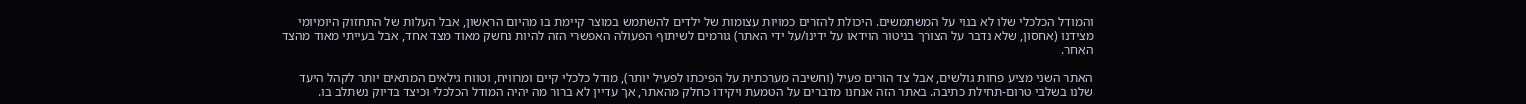והמודל הכלכלי שלו לא בנוי על המשתמשים. היכולת להזרים כמויות עצומות של ילדים להשתמש במוצר קיימת בו מהיום הראשון, אבל העלות של התחזוק היומיומי מצידנו (אחסון, שלא נדבר על הצורך בניטור הוידאו על ידינו/על ידי האתר) גורמים לשיתוף הפעולה האפשרי הזה להיות נחשק מאוד מצד אחד, אבל בעייתי מאוד מהצד האחר.

האתר השני מציע פחות גולשים, אבל צד הורים פעיל (וחשיבה מערכתית על הפיכתו לפעיל יותר), מודל כלכלי קיים ומרוויח, וטווח גילאים המתאים יותר לקהל היעד שלנו בשלבי טרום-תחילת כתיבה. באתר הזה אנחנו מדברים על הטמעת ויקידו כחלק מהאתר, אך עדיין לא ברור מה יהיה המודל הכלכלי וכיצד בדיוק נשתלב בו.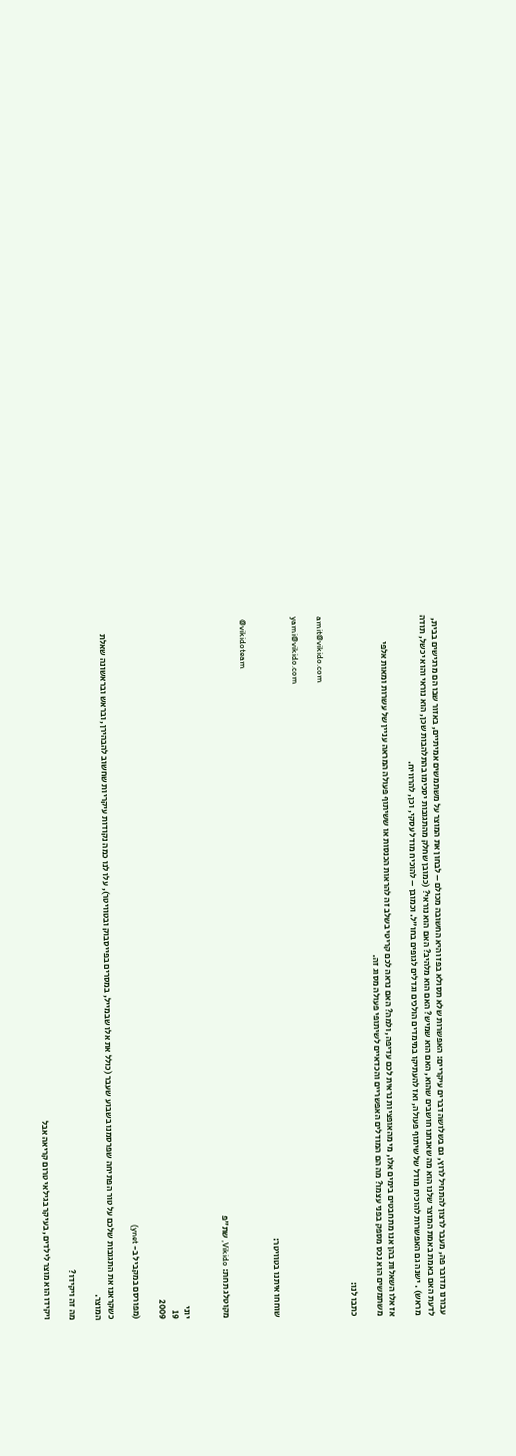עבורנו מדובר פה, מעבר לרצון להתחיל לרוץ, גם בשלושה דברים עיקריים: האפשרות שלא תסולא בפז והיא החשובה מכולם – לבחון את המוצר על משתמשים אמיתיים, באזור שבו הם מרגישים בבית, לדעת האם באמת באמת המוצר שלנו הוא מה שאנחנו חושבים שהוא, האם הוא שמיש? האם הוא מלהיב? האם הוא נוראי? (כמובן שחלק מהתגובות יסכימו בהתלהבות שכן, הוא נוראי והוא יכשל, תודה מראש) . ישנה גם האפשרות להוכיח מודל של שיתוף פעולה, ואז להעתיקו במימדים הולכים וגדלים לגופים בחו"ל. וכמובן – להוכיח מודל עסקי, וכן, להרוויח.

אז אלו השאלות בהן אנו מתחבטים בימים אלו, מי מהאופציות נראית לכם עדיפה, ולמה? האם נראה לכם קריטי בשלב זה להראות הכנסות או ששיתוף פעולה המראה עניין של עשרות ומאות אלפי משתמשים הוא נכס מספק בפני עצמו? מה הם המודלים האפשריים והכדאיים לשיתופי פעולה מסוג זה.

כתבו לנו:

amit@vikido.com

yami@vikido.com

שוחחו איתנו בטוויטר:

 @vikidoteam

מקוטלג תחת: Vikido, שת"פ


יוני
19
2009

(מפורסם במקביל ב- ynet)

כשקראנו את התגובות שלכם על טור הפתיחה שפרסמנו בשבוע שעבר (כולל את אלו שבמייל, במסרים בפייסבוק ובטוויטר), עלו לנו כמה נקודות עיקריות שחשוב להבהירן, ובראש ובראשונה שאלת המוצר.

מה זה ויקידו?

ויקידו הוא מוצר לילדים, בעיקר בגילאי טרום קריאה אבל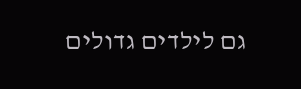גם לילדים גדולים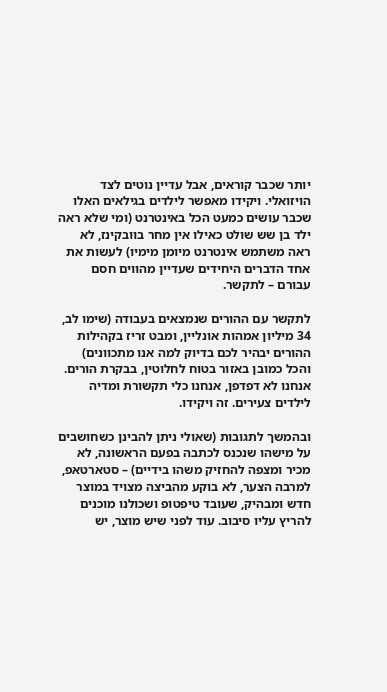יותר שכבר קוראים, אבל עדיין נוטים לצד הויזואלי. ויקידו מאפשר לילדים בגילאים האלו שכבר עושים כמעט הכל באינטרנט (ומי שלא ראה ילד בן שש שולט כאילו אין מחר בוובקינז, לא ראה משתמש אינטרנט מיומן מימיו) לעשות את אחד הדברים היחידים שעדיין מהווים חסם עבורם – לתקשר.

לתקשר עם ההורים שנמצאים בעבודה (שימו לב, 34 מיליון אמהות אונליין, ומבט זריז בקהילות ההורים יבהיר לכם בדיוק למה אנו מתכוונים) והכל כמובן באזור בטוח לחלוטין, בבקרת הורים. אנחנו לא דפדפן, אנחנו כלי תקשורת ומדיה לילדים צעירים. זה ויקידו.

ובהמשך לתגובות (שאולי ניתן להבינן כשחושבים על מישהו שנכנס לכתבה בפעם הראשונה, לא מכיר ומצפה להחזיק משהו בידיים) – סטארטאפ, למרבה הצער, לא בוקע מהביצה מצויד במוצר חדש ומבהיק, שעובד טיפטופ ושכולנו מוכנים להריץ עליו סיבוב. עוד לפני שיש מוצר, יש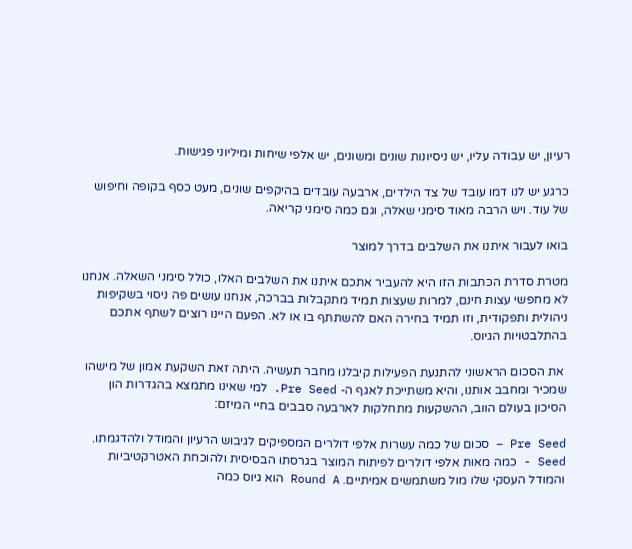רעיון, יש עבודה עליו, יש ניסיונות שונים ומשונים, יש אלפי שיחות ומיליוני פגישות.

כרגע יש לנו דמו עובד של צד הילדים, ארבעה עובדים בהיקפים שונים, מעט כסף בקופה וחיפוש של עוד. ויש הרבה מאוד סימני שאלה, וגם כמה סימני קריאה.

בואו לעבור איתנו את השלבים בדרך למוצר

מטרת סדרת הכתבות הזו היא להעביר אתכם איתנו את השלבים האלו, כולל סימני השאלה. אנחנו לא מחפשי עצות חינם, למרות שעצות תמיד מתקבלות בברכה, אנחנו עושים פה ניסוי בשקיפות ניהולית ותפקודית, וזו תמיד בחירה האם להשתתף בו או לא. הפעם היינו רוצים לשתף אתכם בהתלבטויות הגיוס.

 את הסכום הראשוני להתנעת הפעילות קיבלנו מחבר תעשיה. היתה זאת השקעת אמון של מישהו שמכיר ומחבב אותנו, והיא משתייכת לאגף ה- Pre Seed. למי שאינו מתמצא בהגדרות הון הסיכון בעולם הווב, ההשקעות מתחלקות לארבעה סבבים בחיי המיזם:

Pre Seed – סכום של כמה עשרות אלפי דולרים המספיקים לגיבוש הרעיון והמודל ולהדגמתו. Seed - כמה מאות אלפי דולרים לפיתוח המוצר בגרסתו הבסיסית ולהוכחת האטרקטיביות והמודל העסקי שלו מול משתמשים אמיתיים. Round A הוא גיוס כמה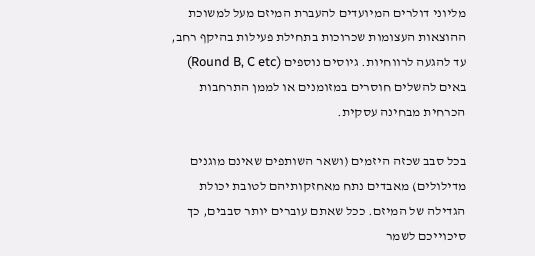מליוני דולרים המיועדים להעברת המיזם מעל למשוכת ההוצאות העצומות שכרוכות בתחילת פעילות בהיקף רחב, עד להגעה לרווחיות. גיוסים נוספים (Round B, C etc) באים להשלים חוסרים במזומנים או לממן התרחבות הכרחית מבחינה עסקית.

בכל סבב שכזה היזמים (ושאר השותפים שאינם מוגנים מדילולים) מאבדים נתח מאחזקותיהם לטובת יכולת הגדילה של המיזם. ככל שאתם עוברים יותר סבבים, כך סיכוייכם לשמר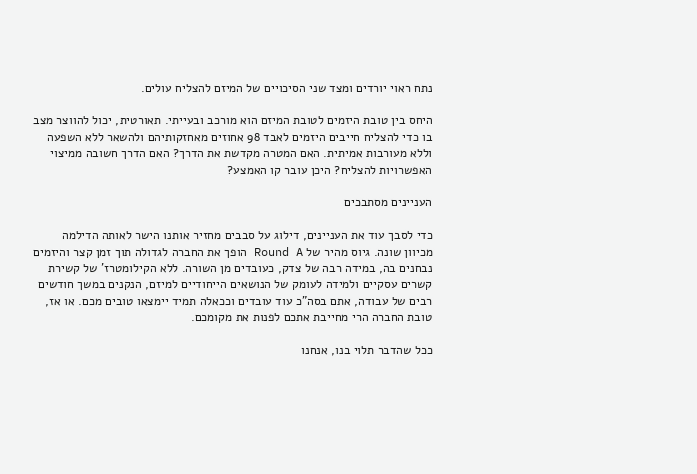נתח ראוי יורדים ומצד שני הסיכויים של המיזם להצליח עולים.

היחס בין טובת היזמים לטובת המיזם הוא מורכב ובעייתי. תאורטית, יכול להווצר מצב בו כדי להצליח חייבים היזמים לאבד 98 אחוזים מאחזקותיהם ולהשאר ללא השפעה וללא מעורבות אמיתית. האם המטרה מקדשת את הדרך? האם הדרך חשובה ממיצוי האפשרויות להצליח? היכן עובר קו האמצע?

העניינים מסתבכים

כדי לסבך עוד את העניינים, דילוג על סבבים מחזיר אותנו הישר לאותה הדילמה מכיוון שונה. גיוס מהיר של Round A הופך את החברה לגדולה תוך זמן קצר והיזמים נבחנים בה, במידה רבה של צדק, כעובדים מן השורה. ללא הקילומטרז' של קשירת קשרים עסקיים ולמידה לעומק של הנושאים הייחודיים למיזם, הנקנים במשך חודשים רבים של עבודה, אתם בסה"כ עוד עובדים וככאלה תמיד יימצאו טובים מכם. או אז, טובת החברה הרי מחייבת אתכם לפנות את מקומכם.

ככל שהדבר תלוי בנו, אנחנו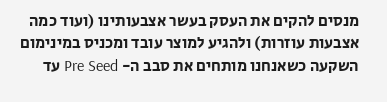מנסים להקים את העסק בעשר אצבעותינו (ועוד כמה אצבעות עוזרות) ולהגיע למוצר עובד ומכניס במינימום השקעה כשאנחנו מותחים את סבב ה- Pre Seed עד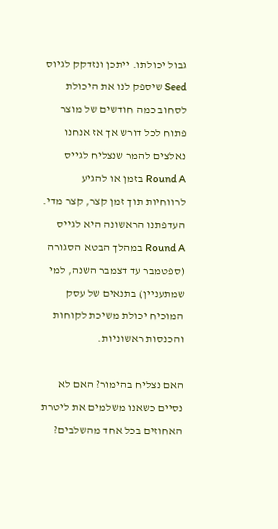גבול יכולתו. ייתכן ונזדקק לגיוס Seed שיספק לנו את היכולת לסחוב כמה חודשים של מוצר פתוח לכל דורש אך אז אנחנו נאלצים להמר שנצליח לגייס Round A בזמן או להגיע לרווחיות תוך זמן קצר, קצר מדי. העדפתנו הראשונה היא לגייס Round A במהלך הבטא הסגורה (ספטמבר עד דצמבר השנה, למי שמתעניין) בתנאים של עסק המוכיח יכולת משיכת לקוחות והכנסות ראשוניות.

האם נצליח בהימור? האם לא נסיים כשאנו משלמים את ליטרת האחוזים בכל אחד מהשלבים?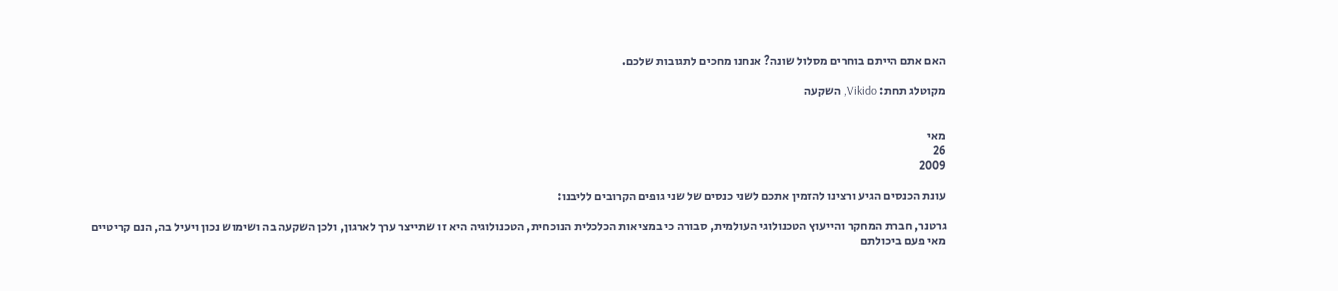האם אתם הייתם בוחרים מסלול שונה? אנחנו מחכים לתגובות שלכם.

מקוטלג תחת: Vikido, השקעה


מאי
26
2009

עונת הכנסים הגיע ורצינו להזמין אתכם לשני כנסים של שני גופים הקרובים לליבנו:

גרטנר, חברת המחקר והייעוץ הטכנולוגי העולמית, סבורה כי במציאות הכלכלית הנוכחית, הטכנולוגיה היא זו שתייצר ערך לארגון, ולכן השקעה בה ושימוש נכון ויעיל בה, הנם קריטיים מאי פעם ביכולתם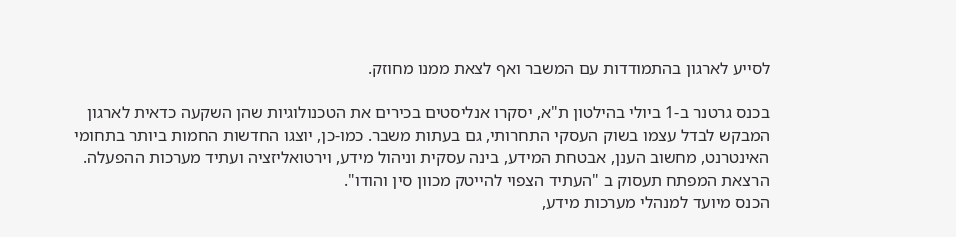לסייע לארגון בהתמודדות עם המשבר ואף לצאת ממנו מחוזק.

בכנס גרטנר ב-1 ביולי בהילטון ת"א, יסקרו אנליסטים בכירים את הטכנולוגיות שהן השקעה כדאית לארגון המבקש לבדל עצמו בשוק העסקי התחרותי, גם בעתות משבר. כמו-כן, יוצגו החדשות החמות ביותר בתחומי האינטרנט, מחשוב הענן, אבטחת המידע, בינה עסקית וניהול מידע, וירטואליזציה ועתיד מערכות ההפעלה. הרצאת המפתח תעסוק ב "העתיד הצפוי להייטק מכוון סין והודו".
הכנס מיועד למנהלי מערכות מידע,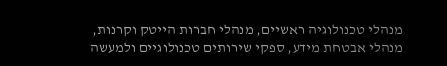מנהלי טכנולוגיה ראשיים, מנהלי חברות הייטק וקרנות, מנהלי אבטחת מידע, ספקי שירותים טכנולוגיים ולמעשה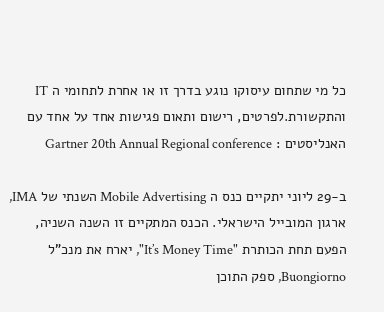כל מי שתחום עיסוקו נוגע בדרך זו או אחרת לתחומי ה IT והתקשורת.לפרטים, רישום ותאום פגישות אחד על אחד עם האנליסטים : Gartner 20th Annual Regional conference

ב-29 ליוני יתקיים כנס ה Mobile Advertising השנתי של IMA, ארגון המובייל הישראלי. הכנס המתקיים זו השנה השניה, הפעם תחת הכותרת "It’s Money Time", יארח את מנכ"ל Buongiorno, ספק התוכן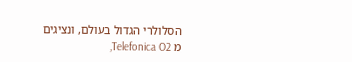הסלולרי הגדול בעולם, ונציגים מ Telefonica O2,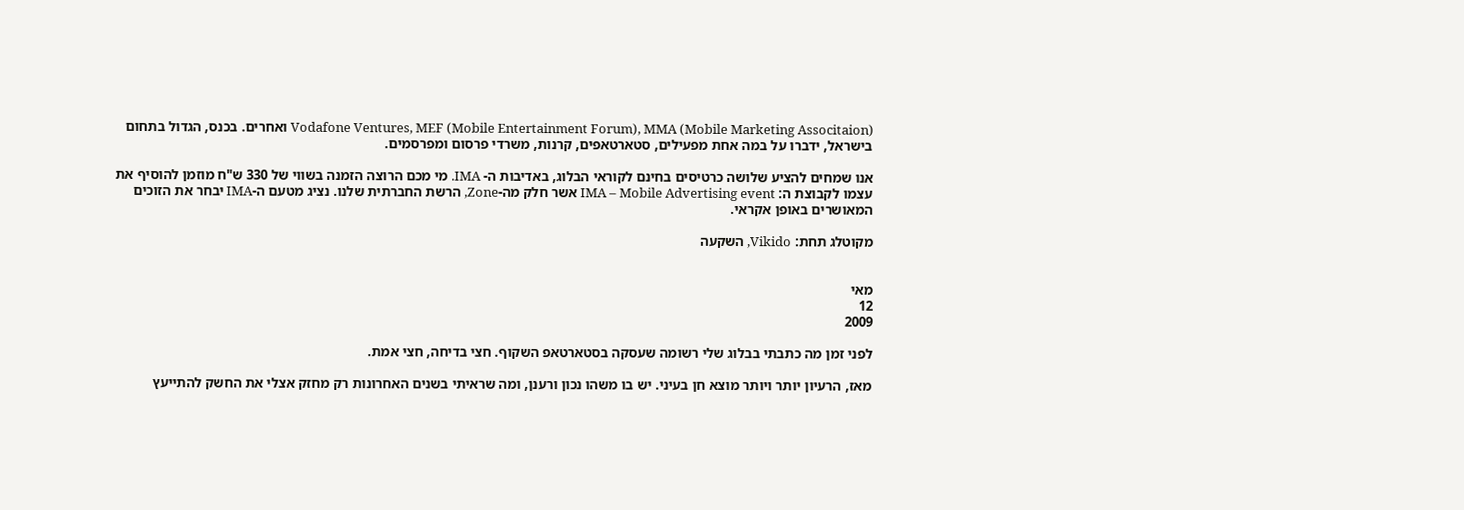Vodafone Ventures, MEF (Mobile Entertainment Forum), MMA (Mobile Marketing Associtaion) ואחרים. בכנס, הגדול בתחום בישראל, ידברו על במה אחת מפעילים, סטארטאפים, קרנות, משרדי פרסום ומפרסמים.

אנו שמחים להציע שלושה כרטיסים בחינם לקוראי הבלוג, באדיבות ה- IMA. מי מכם הרוצה הזמנה בשווי של 330 ש"ח מוזמן להוסיף את עצמו לקבוצת ה: IMA – Mobile Advertising event אשר חלק מה-Zone, הרשת החברתית שלנו. נציג מטעם ה-IMA יבחר את הזוכים המאושרים באופן אקראי.

מקוטלג תחת: Vikido, השקעה


מאי
12
2009

לפני זמן מה כתבתי בבלוג שלי רשומה שעסקה בסטארטאפ השקוף. חצי בדיחה, חצי אמת.

מאז, הרעיון יותר ויותר מוצא חן בעיני. יש בו משהו נכון ורענן, ומה שראיתי בשנים האחרונות רק מחזק אצלי את החשק להתייעץ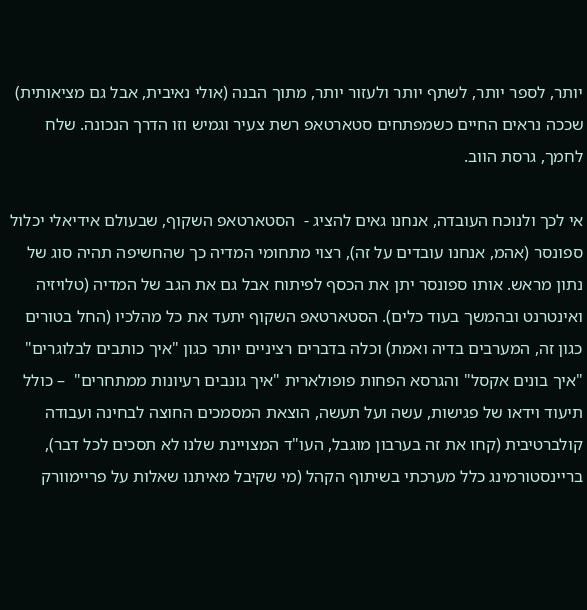יותר, לספר יותר, לשתף יותר ולעזור יותר, מתוך הבנה (אולי נאיבית, אבל גם מציאותית) שככה נראים החיים כשמפתחים סטארטאפ רשת צעיר וגמיש וזו הדרך הנכונה. שלח לחמך, גרסת הווב.

אי לכך ולנוכח העובדה, אנחנו גאים להציג -  הסטארטאפ השקוף, שבעולם אידיאלי יכלול ספונסר (אהמ, אנחנו עובדים על זה), רצוי מתחומי המדיה כך שהחשיפה תהיה סוג של נתון מראש. אותו ספונסר יתן את הכסף לפיתוח אבל גם את הגב של המדיה (טלויזיה ואינטרנט ובהמשך בעוד כלים). הסטארטאפ השקוף יתעד את כל מהלכיו (החל בטורים כגון זה, המערבים בדיה ואמת) וכלה בדברים רציניים יותר כגון "איך כותבים לבלוגרים" "איך בונים אקסל" והגרסא הפחות פופולארית "איך גונבים רעיונות ממתחרים"  – כולל תיעוד וידאו של פגישות, עשה ועל תעשה, הוצאת המסמכים החוצה לבחינה ועבודה קולברטיבית (קחו את זה בערבון מוגבל, העו"ד המצויינת שלנו לא תסכים לכל דבר), בריינסטורמינג כלל מערכתי בשיתוף הקהל (מי שקיבל מאיתנו שאלות על פריימוורק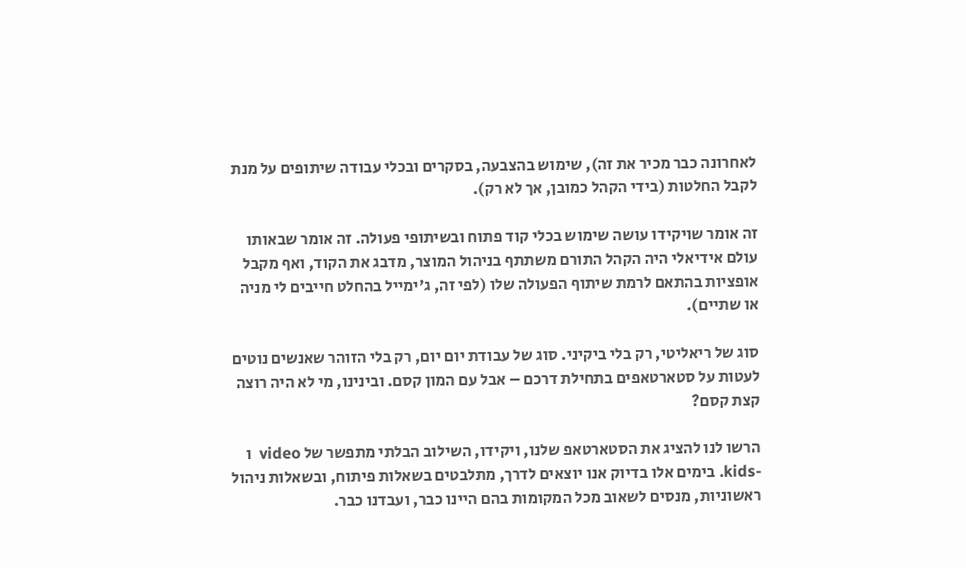לאחרונה כבר מכיר את זה), שימוש בהצבעה, בסקרים ובכלי עבודה שיתופים על מנת לקבל החלטות (בידי הקהל כמובן, אך לא רק).

זה אומר שויקידו עושה שימוש בכלי קוד פתוח ובשיתופי פעולה. זה אומר שבאותו עולם אידיאלי היה הקהל התורם משתתף בניהול המוצר, מדבג את הקוד, ואף מקבל אופציות בהתאם לרמת שיתוף הפעולה שלו (לפי זה, ג'ימייל בהחלט חייבים לי מניה או שתיים).

סוג של ריאליטי, רק בלי ביקיני. סוג של עבודת יום יום, רק בלי הזוהר שאנשים נוטים לעטות על סטארטאפים בתחילת דרכם – אבל עם המון קסם. ובינינו, מי לא היה רוצה קצת קסם?

הרשו לנו להציג את הסטארטאפ שלנו, ויקידו, השילוב הבלתי מתפשר של video  ו -kids. בימים אלו בדיוק אנו יוצאים לדרך, מתלבטים בשאלות פיתוח, ובשאלות ניהול ראשוניות, מנסים לשאוב מכל המקומות בהם היינו כבר, ועבדנו כבר.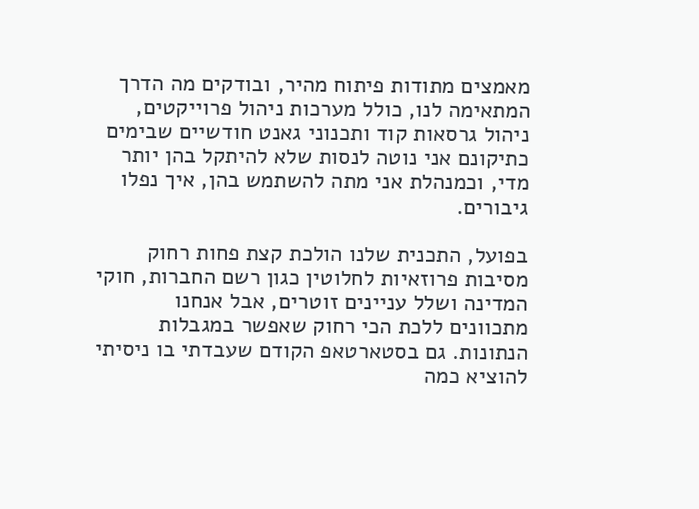מאמצים מתודות פיתוח מהיר, ובודקים מה הדרך המתאימה לנו, כולל מערכות ניהול פרוייקטים, ניהול גרסאות קוד ותכנוני גאנט חודשיים שבימים כתיקונם אני נוטה לנסות שלא להיתקל בהן יותר מדי, וכמנהלת אני מתה להשתמש בהן, איך נפלו גיבורים.

בפועל, התכנית שלנו הולכת קצת פחות רחוק מסיבות פרוזאיות לחלוטין כגון רשם החברות, חוקי המדינה ושלל עניינים זוטרים, אבל אנחנו מתכוונים ללכת הכי רחוק שאפשר במגבלות הנתונות. גם בסטארטאפ הקודם שעבדתי בו ניסיתי להוציא כמה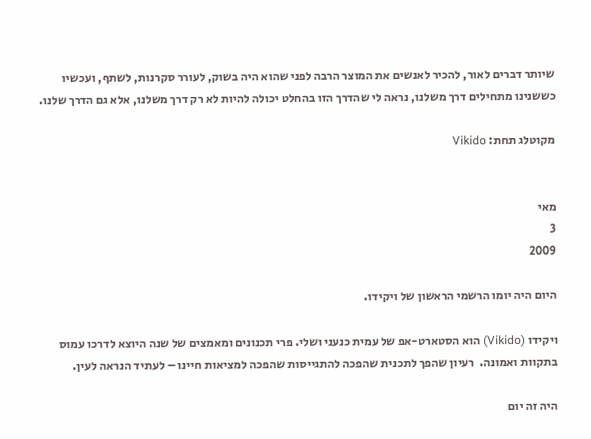שיותר דברים לאור, להכיר לאנשים את המוצר הרבה לפני שהוא היה בשוק, לעורר סקרנות, לשתף, ועכשיו כששנינו מתחילים דרך משלנו, נראה לי שהדרך הזו בהחלט יכולה להיות לא רק דרך משלנו, אלא גם הדרך שלנו.

מקוטלג תחת: Vikido


מאי
3
2009

היום היה יומו הרשמי הראשון של ויקידו.

ויקידו (Vikido) הוא הסטארט-אפ של עמית כנעני ושלי. פרי תכנונים ומאמצים של שנה היוצא לדרכו עמוס בתקוות ואמונה.  רעיון שהפך לתכנית שהפכה להתגייסות שהפכה למציאות חיינו – לעתיד הנראה לעין.

היה זה יום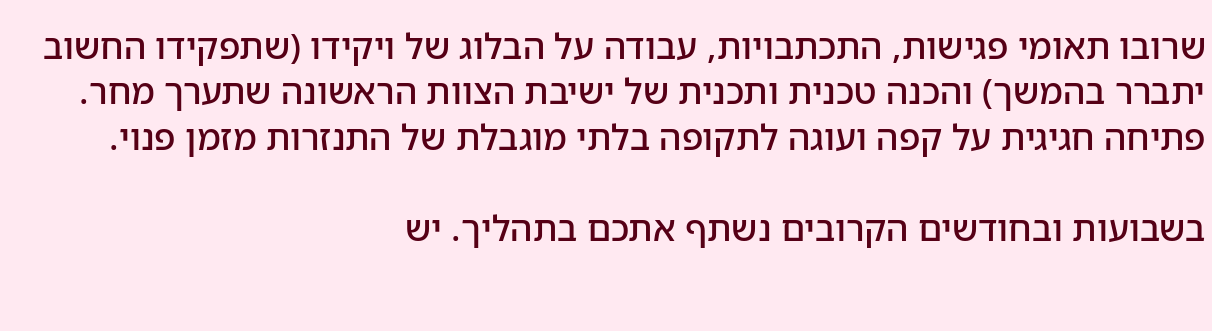שרובו תאומי פגישות, התכתבויות, עבודה על הבלוג של ויקידו (שתפקידו החשוב יתברר בהמשך) והכנה טכנית ותכנית של ישיבת הצוות הראשונה שתערך מחר. פתיחה חגיגית על קפה ועוגה לתקופה בלתי מוגבלת של התנזרות מזמן פנוי.

בשבועות ובחודשים הקרובים נשתף אתכם בתהליך. יש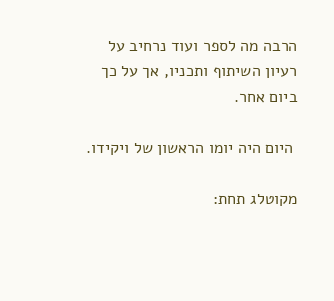הרבה מה לספר ועוד נרחיב על רעיון השיתוף ותכניו, אך על כך ביום אחר.

 היום היה יומו הראשון של ויקידו.

מקוטלג תחת: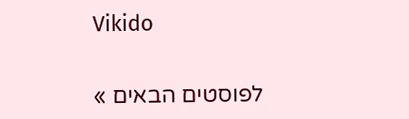Vikido


לפוסטים הבאים »